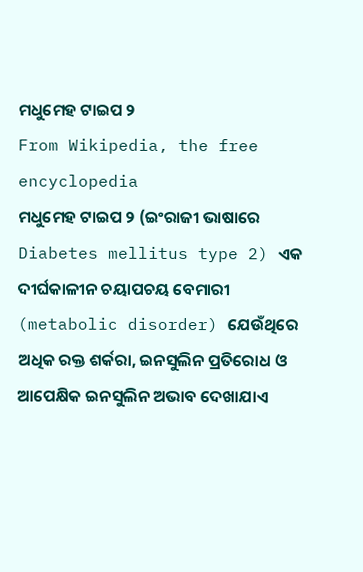ମଧୁମେହ ଟାଇପ ୨
From Wikipedia, the free encyclopedia
ମଧୁମେହ ଟାଇପ ୨ (ଇଂରାଜୀ ଭାଷାରେ Diabetes mellitus type 2) ଏକ ଦୀର୍ଘକାଳୀନ ଚୟାପଚୟ ବେମାରୀ (metabolic disorder) ଯେଉଁଥିରେ ଅଧିକ ରକ୍ତ ଶର୍କରା, ଇନସୁଲିନ ପ୍ରତିରୋଧ ଓ ଆପେକ୍ଷିକ ଇନସୁଲିନ ଅଭାବ ଦେଖାଯାଏ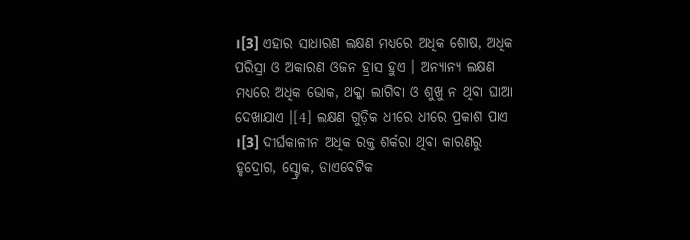।[3] ଏହାର ସାଧାରଣ ଲକ୍ଷଣ ମଧ୍ୟରେ ଅଧିକ ଶୋଷ, ଅଧିକ ପରିସ୍ରା ଓ ଅକାରଣ ଓଜନ ହ୍ରାସ ହୁଏ । ଅନ୍ୟାନ୍ୟ ଲକ୍ଷଣ ମଧ୍ୟରେ ଅଧିକ ଭୋକ, ଥକ୍କା ଲାଗିବା ଓ ଶୁଖୁ ନ ଥିବା ଘାଆ ଦେଖାଯାଏ ।[4] ଲକ୍ଷଣ ଗୁଡ଼ିକ ଧୀରେ ଧୀରେ ପ୍ରକାଶ ପାଏ ।[3] ଦୀର୍ଘକାଳୀନ ଅଧିକ ରକ୍ତ ଶର୍କରା ଥିବା କାରଣରୁ ହୃଦ୍ରୋଗ, ସ୍ଟ୍ରୋକ, ଡାଏବେଟିକ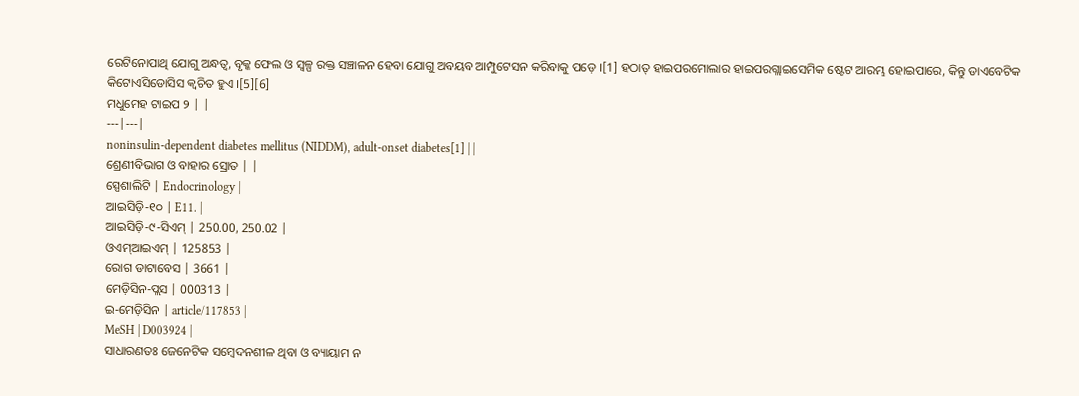ରେଟିନୋପାଥି ଯୋଗୁ ଅନ୍ଧତ୍ୱ, ବୃକ୍କ ଫେଲ ଓ ସ୍ୱଳ୍ପ ରକ୍ତ ସଞ୍ଚାଳନ ହେବା ଯୋଗୁ ଅବୟବ ଆମ୍ପୁଟେସନ କରିବାକୁ ପଡ଼େ ।[1] ହଠାତ୍ ହାଇପରମୋଲାର ହାଇପରଗ୍ଲାଇସେମିକ ଷ୍ଟେଟ ଆରମ୍ଭ ହୋଇପାରେ, କିନ୍ତୁ ଡାଏବେଟିକ କିଟୋଏସିଡୋସିସ କ୍ୱଚିତ ହୁଏ ।[5][6]
ମଧୁମେହ ଟାଇପ ୨ | |
---|---|
noninsulin-dependent diabetes mellitus (NIDDM), adult-onset diabetes[1] | |
ଶ୍ରେଣୀବିଭାଗ ଓ ବାହାର ସ୍ରୋତ | |
ସ୍ପେଶାଲିଟି | Endocrinology |
ଆଇସିଡ଼ି-୧୦ | E11. |
ଆଇସିଡ଼ି-୯-ସିଏମ୍ | 250.00, 250.02 |
ଓଏମ୍ଆଇଏମ୍ | 125853 |
ରୋଗ ଡାଟାବେସ | 3661 |
ମେଡ଼ିସିନ-ପ୍ଲସ | 000313 |
ଇ-ମେଡ଼ିସିନ | article/117853 |
MeSH | D003924 |
ସାଧାରଣତଃ ଜେନେଟିକ ସମ୍ବେଦନଶୀଳ ଥିବା ଓ ବ୍ୟାୟାମ ନ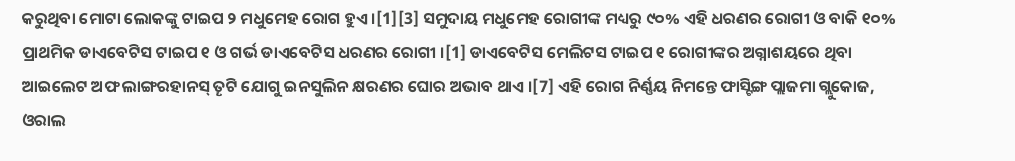କରୁଥିବା ମୋଟା ଲୋକଙ୍କୁ ଟାଇପ ୨ ମଧୁମେହ ରୋଗ ହୁଏ ।[1][3] ସମୁଦାୟ ମଧୁମେହ ରୋଗୀଙ୍କ ମଧ୍ୟରୁ ୯୦% ଏହି ଧରଣର ରୋଗୀ ଓ ବାକି ୧୦% ପ୍ରାଥମିକ ଡାଏବେଟିସ ଟାଇପ ୧ ଓ ଗର୍ଭ ଡାଏବେଟିସ ଧରଣର ରୋଗୀ ।[1] ଡାଏବେଟିସ ମେଲିଟସ ଟାଇପ ୧ ରୋଗୀଙ୍କର ଅଗ୍ନାଶୟରେ ଥିବା ଆଇଲେଟ ଅଫ ଲାଙ୍ଗରହାନସ୍ ତୄଟି ଯୋଗୁ ଇନସୁଲିନ କ୍ଷରଣର ଘୋର ଅଭାବ ଥାଏ ।[7] ଏହି ରୋଗ ନିର୍ଣ୍ଣୟ ନିମନ୍ତେ ଫାସ୍ଟିଙ୍ଗ ପ୍ଲାଜମା ଗ୍ଲୁକୋଜ, ଓରାଲ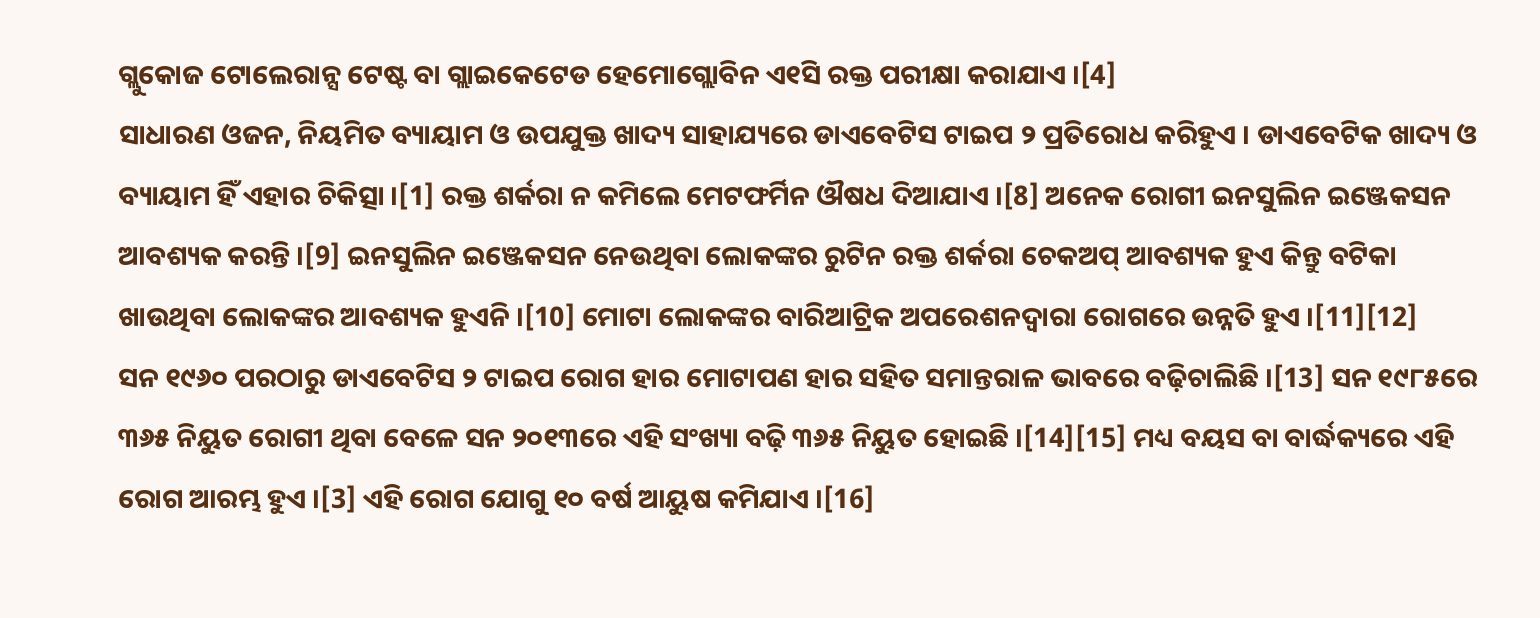ଗ୍ଲୁକୋଜ ଟୋଲେରାନ୍ସ ଟେଷ୍ଟ ବା ଗ୍ଲାଇକେଟେଡ ହେମୋଗ୍ଲୋବିନ ଏ୧ସି ରକ୍ତ ପରୀକ୍ଷା କରାଯାଏ ।[4]
ସାଧାରଣ ଓଜନ, ନିୟମିତ ବ୍ୟାୟାମ ଓ ଉପଯୁକ୍ତ ଖାଦ୍ୟ ସାହାଯ୍ୟରେ ଡାଏବେଟିସ ଟାଇପ ୨ ପ୍ରତିରୋଧ କରିହୁଏ । ଡାଏବେଟିକ ଖାଦ୍ୟ ଓ ବ୍ୟାୟାମ ହିଁ ଏହାର ଚିକିତ୍ସା ।[1] ରକ୍ତ ଶର୍କରା ନ କମିଲେ ମେଟଫର୍ମିନ ଔଷଧ ଦିଆଯାଏ ।[8] ଅନେକ ରୋଗୀ ଇନସୁଲିନ ଇଞ୍ଜେକସନ ଆବଶ୍ୟକ କରନ୍ତି ।[9] ଇନସୁଲିନ ଇଞ୍ଜେକସନ ନେଉଥିବା ଲୋକଙ୍କର ରୁଟିନ ରକ୍ତ ଶର୍କରା ଚେକଅପ୍ ଆବଶ୍ୟକ ହୁଏ କିନ୍ତୁ ବଟିକା ଖାଉଥିବା ଲୋକଙ୍କର ଆବଶ୍ୟକ ହୁଏନି ।[10] ମୋଟା ଲୋକଙ୍କର ବାରିଆଟ୍ରିକ ଅପରେଶନଦ୍ୱାରା ରୋଗରେ ଉନ୍ନତି ହୁଏ ।[11][12]
ସନ ୧୯୬୦ ପରଠାରୁ ଡାଏବେଟିସ ୨ ଟାଇପ ରୋଗ ହାର ମୋଟାପଣ ହାର ସହିତ ସମାନ୍ତରାଳ ଭାବରେ ବଢ଼ିଚାଲିଛି ।[13] ସନ ୧୯୮୫ରେ ୩୬୫ ନିୟୁତ ରୋଗୀ ଥିବା ବେଳେ ସନ ୨୦୧୩ରେ ଏହି ସଂଖ୍ୟା ବଢ଼ି ୩୬୫ ନିୟୁତ ହୋଇଛି ।[14][15] ମଧ୍ୟ ବୟସ ବା ବାର୍ଦ୍ଧକ୍ୟରେ ଏହି ରୋଗ ଆରମ୍ଭ ହୁଏ ।[3] ଏହି ରୋଗ ଯୋଗୁ ୧୦ ବର୍ଷ ଆୟୁଷ କମିଯାଏ ।[16]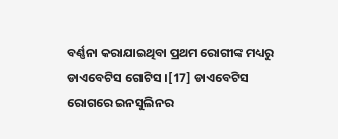ବର୍ଣ୍ଣନା କରାଯାଇଥିବା ପ୍ରଥମ ରୋଗୀଙ୍କ ମଧ୍ୟରୁ ଡାଏବେଟିସ ଗୋଟିସ ।[17] ଡାଏବେଟିସ ରୋଗରେ ଇନସୁଲିନର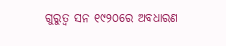ଗୁରୁତ୍ୱ ସନ ୧୯୨୦ରେ ଅବଧାରଣ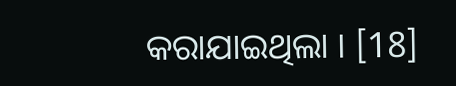କରାଯାଇଥିଲା । [18]